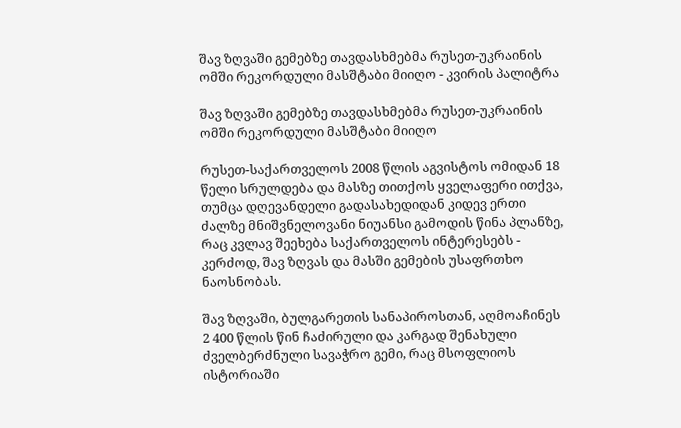შავ ზღვაში გემებზე თავდასხმებმა რუსეთ-უკრაინის ომში რეკორდული მასშტაბი მიიღო - კვირის პალიტრა

შავ ზღვაში გემებზე თავდასხმებმა რუსეთ-უკრაინის ომში რეკორდული მასშტაბი მიიღო

რუსეთ-საქართველოს 2008 წლის აგვისტოს ომიდან 18 წელი სრულდება და მასზე თითქოს ყველაფერი ითქვა, თუმცა დღევანდელი გადასახედიდან კიდევ ერთი ძალზე მნიშვნელოვანი ნიუანსი გამოდის წინა პლანზე, რაც კვლავ შეეხება საქართველოს ინტერესებს - კერძოდ, შავ ზღვას და მასში გემების უსაფრთხო ნაოსნობას.

შავ ზღვაში, ბულგარეთის სანაპიროსთან, აღმოაჩინეს 2 400 წლის წინ ჩაძირული და კარგად შენახული ძველბერძნული სავაჭრო გემი, რაც მსოფლიოს ისტორიაში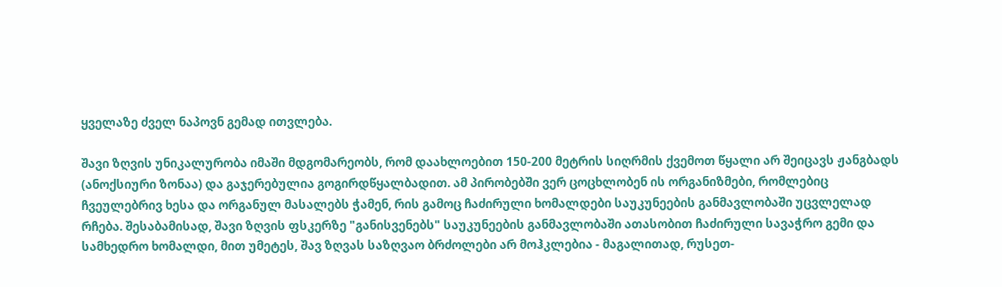ყველაზე ძველ ნაპოვნ გემად ითვლება.

შავი ზღვის უნიკალურობა იმაში მდგომარეობს, რომ დაახლოებით 150-200 მეტრის სიღრმის ქვემოთ წყალი არ შეიცავს ჟანგბადს (ანოქსიური ზონაა) და გაჯერებულია გოგირდწყალბადით. ამ პირობებში ვერ ცოცხლობენ ის ორგანიზმები, რომლებიც ჩვეულებრივ ხესა და ორგანულ მასალებს ჭამენ, რის გამოც ჩაძირული ხომალდები საუკუნეების განმავლობაში უცვლელად რჩება. შესაბამისად, შავი ზღვის ფსკერზე "განისვენებს" საუკუნეების განმავლობაში ათასობით ჩაძირული სავაჭრო გემი და სამხედრო ხომალდი, მით უმეტეს, შავ ზღვას საზღვაო ბრძოლები არ მოჰკლებია - მაგალითად, რუსეთ-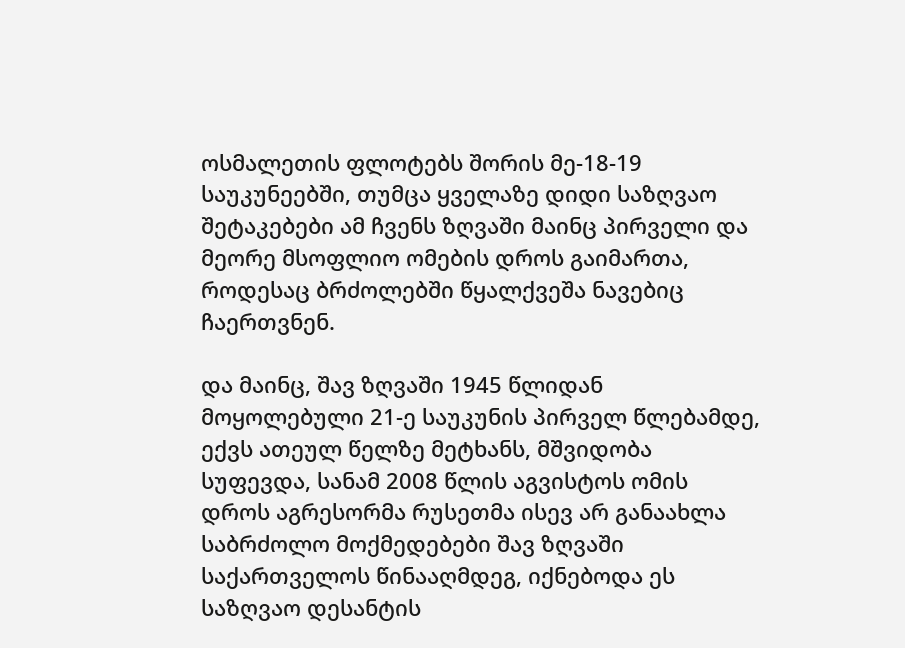ოსმალეთის ფლოტებს შორის მე-18-19 საუკუნეებში, თუმცა ყველაზე დიდი საზღვაო შეტაკებები ამ ჩვენს ზღვაში მაინც პირველი და მეორე მსოფლიო ომების დროს გაიმართა, როდესაც ბრძოლებში წყალქვეშა ნავებიც ჩაერთვნენ.

და მაინც, შავ ზღვაში 1945 წლიდან მოყოლებული 21-ე საუკუნის პირველ წლებამდე, ექვს ათეულ წელზე მეტხანს, მშვიდობა სუფევდა, სანამ 2008 წლის აგვისტოს ომის დროს აგრესორმა რუსეთმა ისევ არ განაახლა საბრძოლო მოქმედებები შავ ზღვაში საქართველოს წინააღმდეგ, იქნებოდა ეს საზღვაო დესანტის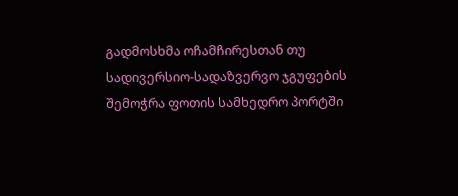გადმოსხმა ოჩამჩირესთან თუ სადივერსიო-სადაზვერვო ჯგუფების შემოჭრა ფოთის სამხედრო პორტში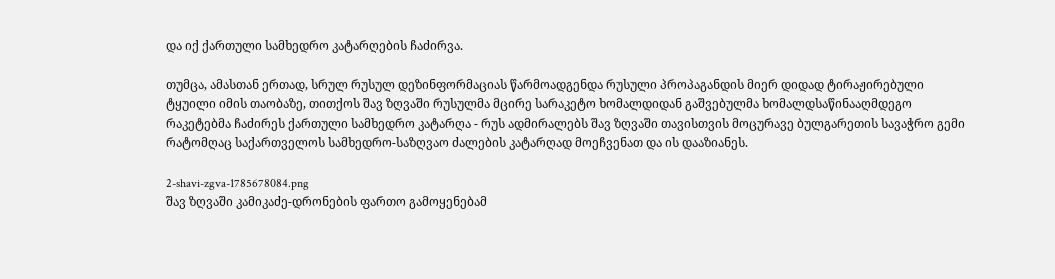და იქ ქართული სამხედრო კატარღების ჩაძირვა.

თუმცა, ამასთან ერთად, სრულ რუსულ დეზინფორმაციას წარმოადგენდა რუსული პროპაგანდის მიერ დიდად ტირაჟირებული ტყუილი იმის თაობაზე, თითქოს შავ ზღვაში რუსულმა მცირე სარაკეტო ხომალდიდან გაშვებულმა ხომალდსაწინააღმდეგო რაკეტებმა ჩაძირეს ქართული სამხედრო კატარღა - რუს ადმირალებს შავ ზღვაში თავისთვის მოცურავე ბულგარეთის სავაჭრო გემი რატომღაც საქართველოს სამხედრო-საზღვაო ძალების კატარღად მოეჩვენათ და ის დააზიანეს.

2-shavi-zgva-1785678084.png
შავ ზღვაში კამიკაძე-დრონების ფართო გამოყენებამ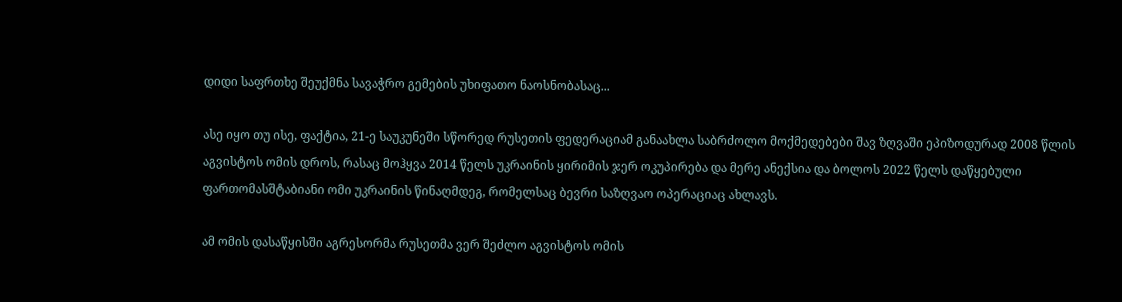დიდი საფრთხე შეუქმნა სავაჭრო გემების უხიფათო ნაოსნობასაც...

ასე იყო თუ ისე, ფაქტია, 21-ე საუკუნეში სწორედ რუსეთის ფედერაციამ განაახლა საბრძოლო მოქმედებები შავ ზღვაში ეპიზოდურად 2008 წლის აგვისტოს ომის დროს, რასაც მოჰყვა 2014 წელს უკრაინის ყირიმის ჯერ ოკუპირება და მერე ანექსია და ბოლოს 2022 წელს დაწყებული ფართომასშტაბიანი ომი უკრაინის წინაღმდეგ, რომელსაც ბევრი საზღვაო ოპერაციაც ახლავს.

ამ ომის დასაწყისში აგრესორმა რუსეთმა ვერ შეძლო აგვისტოს ომის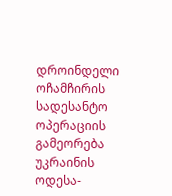დროინდელი ოჩამჩირის სადესანტო ოპერაციის გამეორება უკრაინის ოდესა-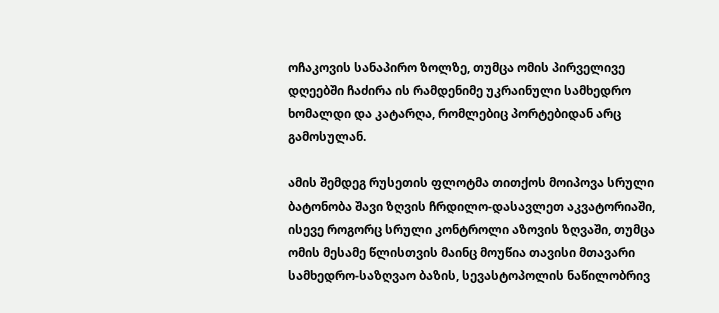ოჩაკოვის სანაპირო ზოლზე, თუმცა ომის პირველივე დღეებში ჩაძირა ის რამდენიმე უკრაინული სამხედრო ხომალდი და კატარღა, რომლებიც პორტებიდან არც გამოსულან.

ამის შემდეგ რუსეთის ფლოტმა თითქოს მოიპოვა სრული ბატონობა შავი ზღვის ჩრდილო-დასავლეთ აკვატორიაში, ისევე როგორც სრული კონტროლი აზოვის ზღვაში, თუმცა ომის მესამე წლისთვის მაინც მოუწია თავისი მთავარი სამხედრო-საზღვაო ბაზის, სევასტოპოლის ნაწილობრივ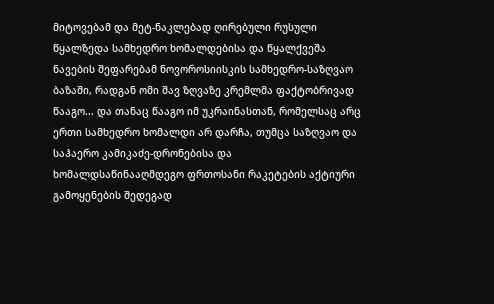მიტოვებამ და მეტ-ნაკლებად ღირებული რუსული წყალზედა სამხედრო ხომალდებისა და წყალქვეშა ნავების შეფარებამ ნოვოროსიისკის სამხედრო-საზღვაო ბაზაში, რადგან ომი შავ ზღვაზე კრემლმა ფაქტობრივად წააგო... და თანაც წააგო იმ უკრაინასთან, რომელსაც არც ერთი სამხედრო ხომალდი არ დარჩა, თუმცა საზღვაო და საჰაერო კამიკაძე-დრონებისა და ხომალდსაწინააღმდეგო ფრთოსანი რაკეტების აქტიური გამოყენების შედეგად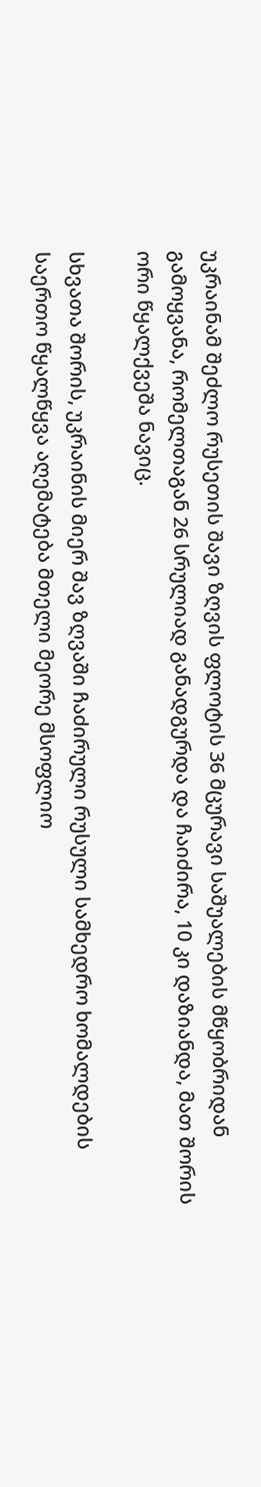უკრაინამ შეძლო რუსეთის შავი ზღვის ფლოტის 36 მცურავი საშუალების მწყობრიდან გამოყვანა, რომელთაგან 26 სრულიად განადგურდა და ჩაიძირა, 10 კი დაზიანდა, მათ შორის ორი წყალქვეშა ნავიც.

სხვათა შორის, უკრაინის მიერ შავ ზღვაში ჩაძირული რუსული სამხედრო ხომალდების საერთო წყალწყვა აღემატება მთელი მეორე მსოფლიო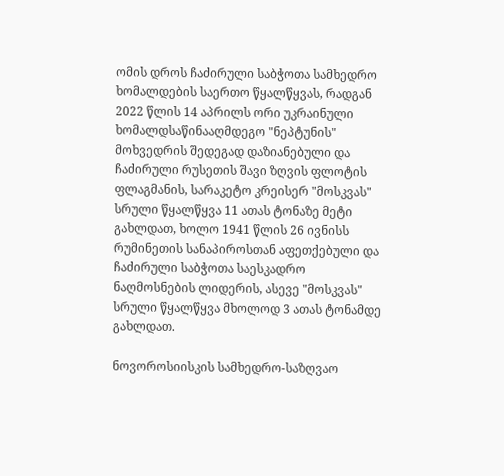ომის დროს ჩაძირული საბჭოთა სამხედრო ხომალდების საერთო წყალწყვას, რადგან 2022 წლის 14 აპრილს ორი უკრაინული ხომალდსაწინააღმდეგო "ნეპტუნის" მოხვედრის შედეგად დაზიანებული და ჩაძირული რუსეთის შავი ზღვის ფლოტის ფლაგმანის, სარაკეტო კრეისერ "მოსკვას" სრული წყალწყვა 11 ათას ტონაზე მეტი გახლდათ, ხოლო 1941 წლის 26 ივნისს რუმინეთის სანაპიროსთან აფეთქებული და ჩაძირული საბჭოთა საესკადრო ნაღმოსნების ლიდერის, ასევე "მოსკვას" სრული წყალწყვა მხოლოდ 3 ათას ტონამდე გახლდათ.

ნოვოროსიისკის სამხედრო-საზღვაო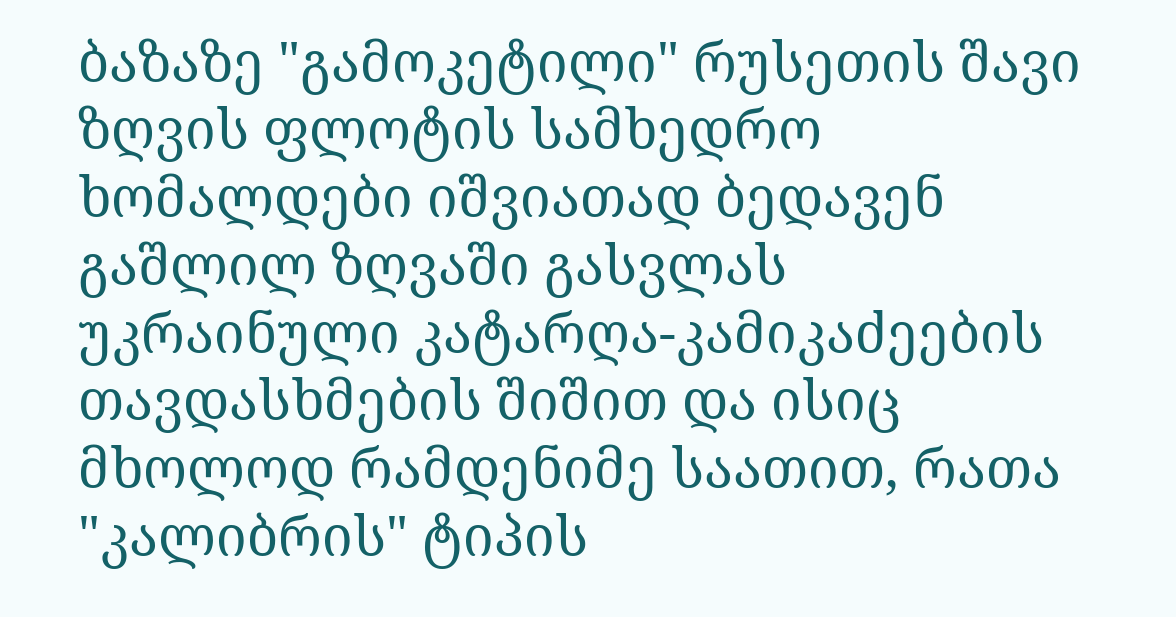ბაზაზე "გამოკეტილი" რუსეთის შავი ზღვის ფლოტის სამხედრო ხომალდები იშვიათად ბედავენ გაშლილ ზღვაში გასვლას უკრაინული კატარღა-კამიკაძეების თავდასხმების შიშით და ისიც მხოლოდ რამდენიმე საათით, რათა "კალიბრის" ტიპის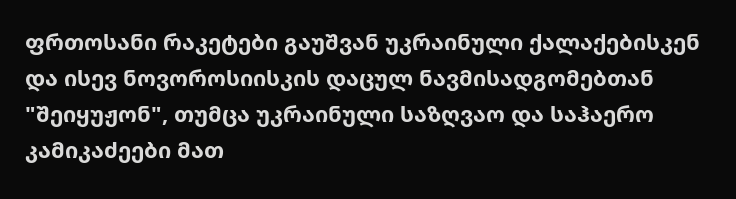ფრთოსანი რაკეტები გაუშვან უკრაინული ქალაქებისკენ და ისევ ნოვოროსიისკის დაცულ ნავმისადგომებთან "შეიყუჟონ", თუმცა უკრაინული საზღვაო და საჰაერო კამიკაძეები მათ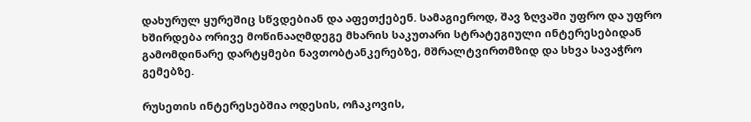დახურულ ყურეშიც სწვდებიან და აფეთქებენ. სამაგიეროდ, შავ ზღვაში უფრო და უფრო ხშირდება ორივე მოწინააღმდეგე მხარის საკუთარი სტრატეგიული ინტერესებიდან გამომდინარე დარტყმები ნავთობტანკერებზე, მშრალტვირთმზიდ და სხვა სავაჭრო გემებზე.

რუსეთის ინტერესებშია ოდესის, ოჩაკოვის,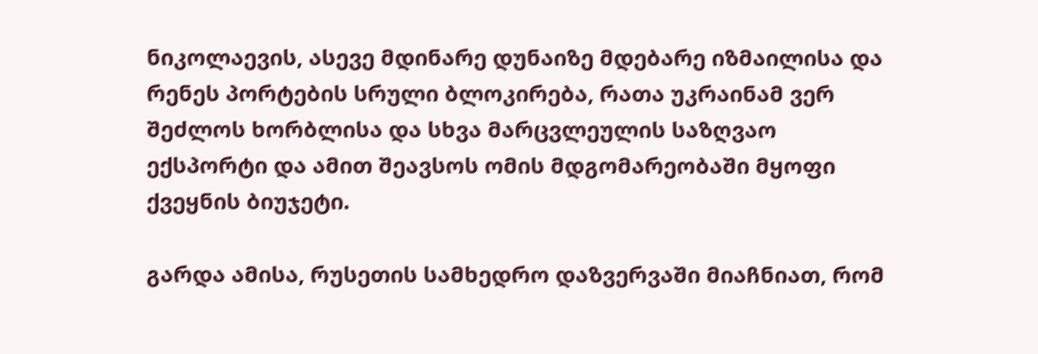ნიკოლაევის, ასევე მდინარე დუნაიზე მდებარე იზმაილისა და რენეს პორტების სრული ბლოკირება, რათა უკრაინამ ვერ შეძლოს ხორბლისა და სხვა მარცვლეულის საზღვაო ექსპორტი და ამით შეავსოს ომის მდგომარეობაში მყოფი ქვეყნის ბიუჯეტი.

გარდა ამისა, რუსეთის სამხედრო დაზვერვაში მიაჩნიათ, რომ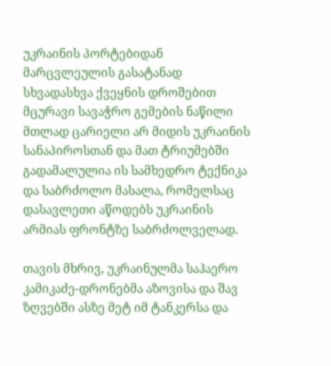უკრაინის პორტებიდან მარცვლეულის გასატანად სხვადასხვა ქვეყნის დროშებით მცურავი სავაჭრო გემების ნაწილი მთლად ცარიელი არ მიდის უკრაინის სანაპიროსთან და მათ ტრიუმებში გადამალულია ის სამხედრო ტექნიკა და საბრძოლო მასალა, რომელსაც დასავლეთი აწოდებს უკრაინის არმიას ფრონტზე საბრძოლველად.

თავის მხრივ, უკრაინულმა საჰაერო კამიკაძე-დრონებმა აზოვისა და შავ ზღვებში ასზე მეტ იმ ტანკერსა და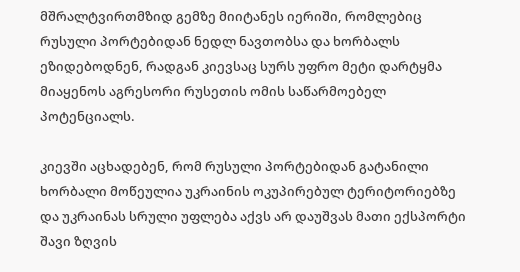მშრალტვირთმზიდ გემზე მიიტანეს იერიში, რომლებიც რუსული პორტებიდან ნედლ ნავთობსა და ხორბალს ეზიდებოდნენ, რადგან კიევსაც სურს უფრო მეტი დარტყმა მიაყენოს აგრესორი რუსეთის ომის საწარმოებელ პოტენციალს.

კიევში აცხადებენ, რომ რუსული პორტებიდან გატანილი ხორბალი მოწეულია უკრაინის ოკუპირებულ ტერიტორიებზე და უკრაინას სრული უფლება აქვს არ დაუშვას მათი ექსპორტი შავი ზღვის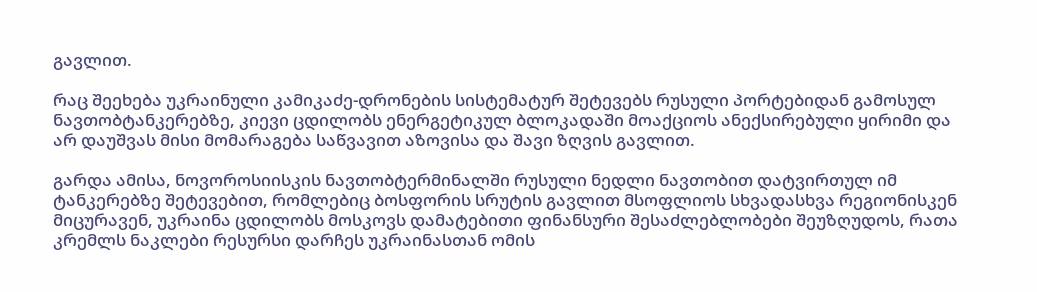გავლით.

რაც შეეხება უკრაინული კამიკაძე-დრონების სისტემატურ შეტევებს რუსული პორტებიდან გამოსულ ნავთობტანკერებზე, კიევი ცდილობს ენერგეტიკულ ბლოკადაში მოაქციოს ანექსირებული ყირიმი და არ დაუშვას მისი მომარაგება საწვავით აზოვისა და შავი ზღვის გავლით.

გარდა ამისა, ნოვოროსიისკის ნავთობტერმინალში რუსული ნედლი ნავთობით დატვირთულ იმ ტანკერებზე შეტევებით, რომლებიც ბოსფორის სრუტის გავლით მსოფლიოს სხვადასხვა რეგიონისკენ მიცურავენ, უკრაინა ცდილობს მოსკოვს დამატებითი ფინანსური შესაძლებლობები შეუზღუდოს, რათა კრემლს ნაკლები რესურსი დარჩეს უკრაინასთან ომის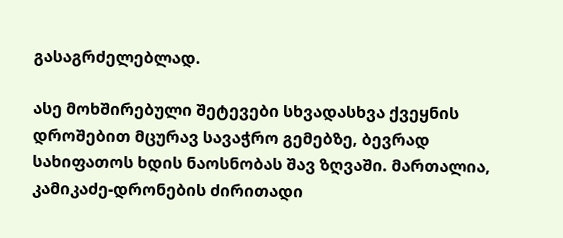გასაგრძელებლად.

ასე მოხშირებული შეტევები სხვადასხვა ქვეყნის დროშებით მცურავ სავაჭრო გემებზე, ბევრად სახიფათოს ხდის ნაოსნობას შავ ზღვაში. მართალია, კამიკაძე-დრონების ძირითადი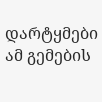დარტყმები ამ გემების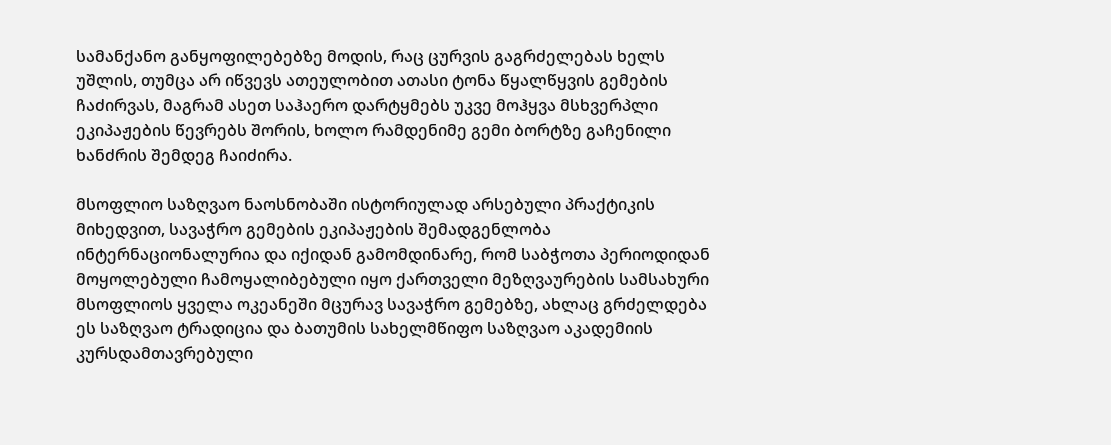სამანქანო განყოფილებებზე მოდის, რაც ცურვის გაგრძელებას ხელს უშლის, თუმცა არ იწვევს ათეულობით ათასი ტონა წყალწყვის გემების ჩაძირვას, მაგრამ ასეთ საჰაერო დარტყმებს უკვე მოჰყვა მსხვერპლი ეკიპაჟების წევრებს შორის, ხოლო რამდენიმე გემი ბორტზე გაჩენილი ხანძრის შემდეგ ჩაიძირა.

მსოფლიო საზღვაო ნაოსნობაში ისტორიულად არსებული პრაქტიკის მიხედვით, სავაჭრო გემების ეკიპაჟების შემადგენლობა ინტერნაციონალურია და იქიდან გამომდინარე, რომ საბჭოთა პერიოდიდან მოყოლებული ჩამოყალიბებული იყო ქართველი მეზღვაურების სამსახური მსოფლიოს ყველა ოკეანეში მცურავ სავაჭრო გემებზე, ახლაც გრძელდება ეს საზღვაო ტრადიცია და ბათუმის სახელმწიფო საზღვაო აკადემიის კურსდამთავრებული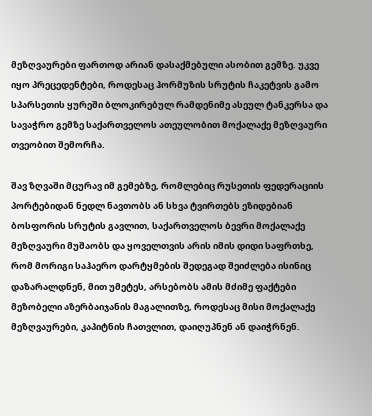მეზღვაურები ფართოდ არიან დასაქმებული ასობით გემზე. უკვე იყო პრეცედენტები, როდესაც ჰორმუზის სრუტის ჩაკეტვის გამო სპარსეთის ყურეში ბლოკირებულ რამდენიმე ასეულ ტანკერსა და სავაჭრო გემზე საქართველოს ათეულობით მოქალაქე მეზღვაური თვეობით შემორჩა.

შავ ზღვაში მცურავ იმ გემებზე, რომლებიც რუსეთის ფედერაციის პორტებიდან ნედლ ნავთობს ან სხვა ტვირთებს ეზიდებიან ბოსფორის სრუტის გავლით, საქართველოს ბევრი მოქალაქე მეზღვაური მუშაობს და ყოველთვის არის იმის დიდი საფრთხე, რომ მორიგი საჰაერო დარტყმების შედეგად შეიძლება ისინიც დაზარალდნენ, მით უმეტეს, არსებობს ამის მძიმე ფაქტები მეზობელი აზერბაიჯანის მაგალითზე, როდესაც მისი მოქალაქე მეზღვაურები, კაპიტნის ჩათვლით, დაიღუპნენ ან დაიჭრნენ.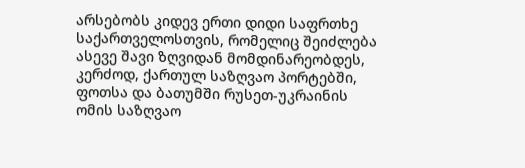არსებობს კიდევ ერთი დიდი საფრთხე საქართველოსთვის, რომელიც შეიძლება ასევე შავი ზღვიდან მომდინარეობდეს, კერძოდ, ქართულ საზღვაო პორტებში, ფოთსა და ბათუმში რუსეთ-უკრაინის ომის საზღვაო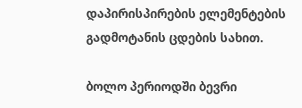დაპირისპირების ელემენტების გადმოტანის ცდების სახით.

ბოლო პერიოდში ბევრი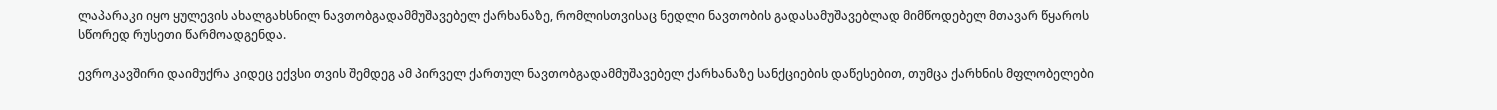ლაპარაკი იყო ყულევის ახალგახსნილ ნავთობგადამმუშავებელ ქარხანაზე, რომლისთვისაც ნედლი ნავთობის გადასამუშავებლად მიმწოდებელ მთავარ წყაროს სწორედ რუსეთი წარმოადგენდა.

ევროკავშირი დაიმუქრა კიდეც ექვსი თვის შემდეგ ამ პირველ ქართულ ნავთობგადამმუშავებელ ქარხანაზე სანქციების დაწესებით, თუმცა ქარხნის მფლობელები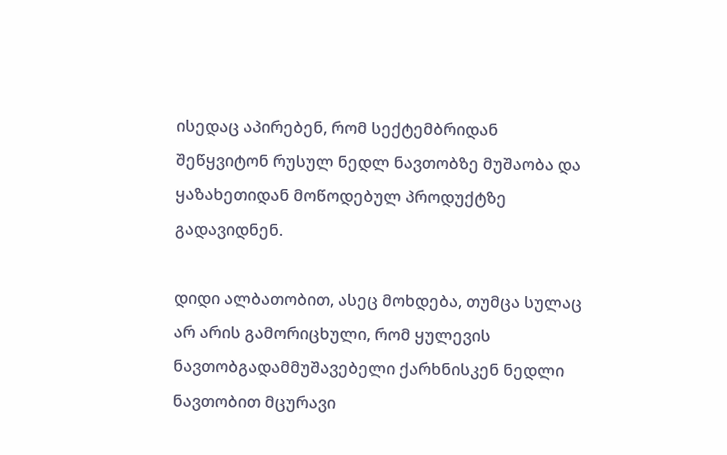ისედაც აპირებენ, რომ სექტემბრიდან შეწყვიტონ რუსულ ნედლ ნავთობზე მუშაობა და ყაზახეთიდან მოწოდებულ პროდუქტზე გადავიდნენ.

დიდი ალბათობით, ასეც მოხდება, თუმცა სულაც არ არის გამორიცხული, რომ ყულევის ნავთობგადამმუშავებელი ქარხნისკენ ნედლი ნავთობით მცურავი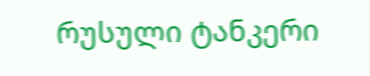რუსული ტანკერი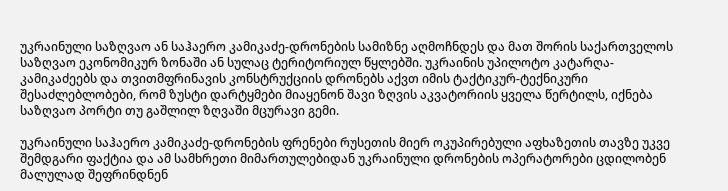უკრაინული საზღვაო ან საჰაერო კამიკაძე-დრონების სამიზნე აღმოჩნდეს და მათ შორის საქართველოს საზღვაო ეკონომიკურ ზონაში ან სულაც ტერიტორიულ წყლებში. უკრაინის უპილოტო კატარღა-კამიკაძეებს და თვითმფრინავის კონსტრუქციის დრონებს აქვთ იმის ტაქტიკურ-ტექნიკური შესაძლებლობები, რომ ზუსტი დარტყმები მიაყენონ შავი ზღვის აკვატორიის ყველა წერტილს, იქნება საზღვაო პორტი თუ გაშლილ ზღვაში მცურავი გემი.

უკრაინული საჰაერო კამიკაძე-დრონების ფრენები რუსეთის მიერ ოკუპირებული აფხაზეთის თავზე უკვე შემდგარი ფაქტია და ამ სამხრეთი მიმართულებიდან უკრაინული დრონების ოპერატორები ცდილობენ მალულად შეფრინდნენ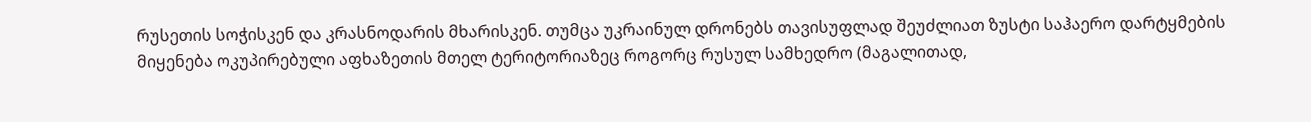რუსეთის სოჭისკენ და კრასნოდარის მხარისკენ. თუმცა უკრაინულ დრონებს თავისუფლად შეუძლიათ ზუსტი საჰაერო დარტყმების მიყენება ოკუპირებული აფხაზეთის მთელ ტერიტორიაზეც როგორც რუსულ სამხედრო (მაგალითად,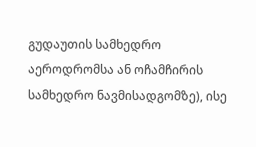გუდაუთის სამხედრო აეროდრომსა ან ოჩამჩირის სამხედრო ნავმისადგომზე), ისე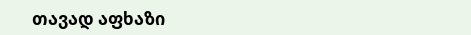თავად აფხაზი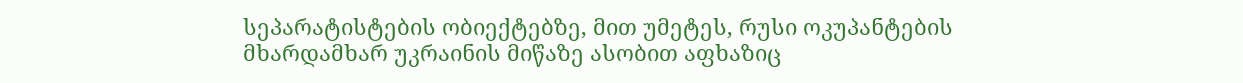სეპარატისტების ობიექტებზე, მით უმეტეს, რუსი ოკუპანტების მხარდამხარ უკრაინის მიწაზე ასობით აფხაზიც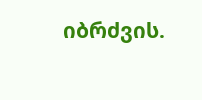იბრძვის.